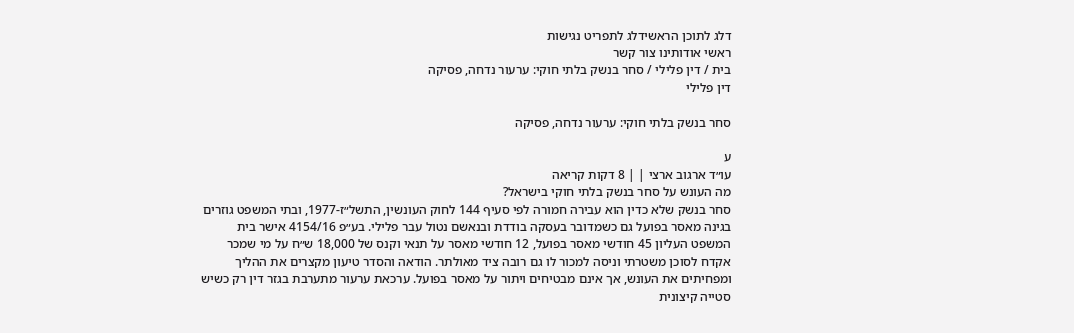דלג לתוכן הראשידלג לתפריט נגישות
ראשי אודותינו צור קשר
בית / דין פלילי / סחר בנשק בלתי חוקי: ערעור נדחה, פסיקה
דין פלילי

סחר בנשק בלתי חוקי: ערעור נדחה, פסיקה

ע
עו״ד ארגוב ארצי | | 8 דקות קריאה
מה העונש על סחר בנשק בלתי חוקי בישראל?
סחר בנשק שלא כדין הוא עבירה חמורה לפי סעיף 144 לחוק העונשין, התשל״ז-1977, ובתי המשפט גוזרים בגינה מאסר בפועל גם כשמדובר בעסקה בודדת ובנאשם נטול עבר פלילי. בע״פ 4154/16 אישר בית המשפט העליון 45 חודשי מאסר בפועל, 12 חודשי מאסר על תנאי וקנס של 18,000 ש״ח על מי שמכר אקדח לסוכן משטרתי וניסה למכור לו גם רובה ציד מאולתר. הודאה והסדר טיעון מקצרים את ההליך ומפחיתים את העונש, אך אינם מבטיחים ויתור על מאסר בפועל. ערכאת ערעור מתערבת בגזר דין רק כשיש סטייה קיצונית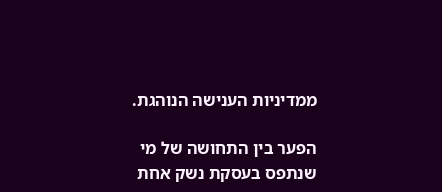ממדיניות הענישה הנוהגת.

הפער בין התחושה של מי שנתפס בעסקת נשק אחת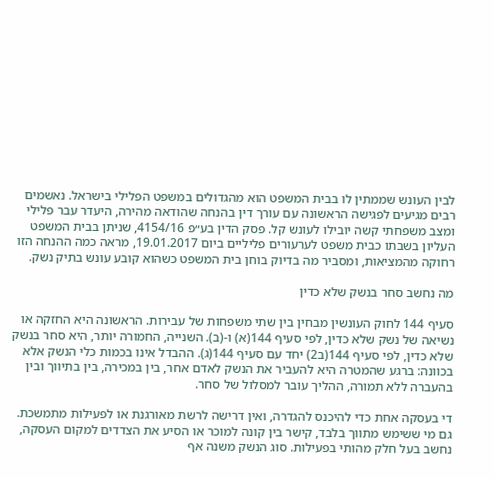לבין העונש שממתין לו בבית המשפט הוא מהגדולים במשפט הפלילי בישראל. נאשמים רבים מגיעים לפגישה הראשונה עם עורך דין בהנחה שהודאה מהירה, היעדר עבר פלילי ומצב משפחתי קשה יובילו לעונש קל. פסק הדין בע״פ 4154/16, שניתן בבית המשפט העליון בשבתו כבית משפט לערעורים פליליים ביום 19.01.2017, מראה כמה ההנחה הזו רחוקה מהמציאות, ומסביר מה בדיוק בוחן בית המשפט כשהוא קובע עונש בתיק נשק.

מה נחשב סחר בנשק שלא כדין

סעיף 144 לחוק העונשין מבחין בין שתי משפחות של עבירות. הראשונה היא החזקה או נשיאה של נשק שלא כדין, לפי סעיף 144(א) ו-(ב). השנייה, החמורה יותר, היא סחר בנשק שלא כדין, לפי סעיף 144(ב2) יחד עם סעיף 144(ג). ההבדל אינו בכמות כלי הנשק אלא בכוונה: ברגע שהמטרה היא להעביר את הנשק לאדם אחר, בין במכירה, בין בתיווך ובין בהעברה ללא תמורה, ההליך עובר למסלול של סחר.

די בעסקה אחת כדי להיכנס להגדרה, ואין דרישה לרשת מאורגנת או לפעילות מתמשכת. גם מי ששימש מתווך בלבד, קישר בין קונה למוכר או הסיע את הצדדים למקום העסקה, נחשב בעל חלק מהותי בפעילות. סוג הנשק משנה אף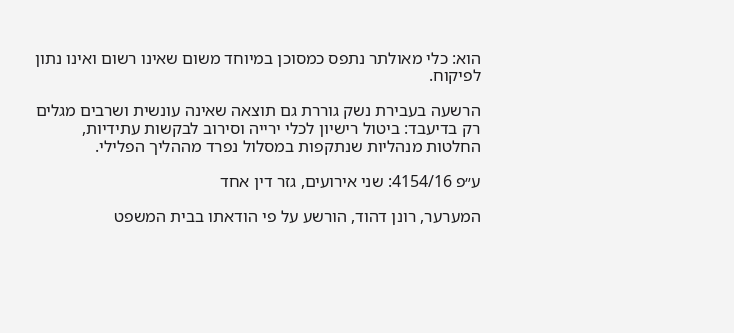הוא: כלי מאולתר נתפס כמסוכן במיוחד משום שאינו רשום ואינו נתון לפיקוח.

הרשעה בעבירת נשק גוררת גם תוצאה שאינה עונשית ושרבים מגלים רק בדיעבד: ביטול רישיון לכלי ירייה וסירוב לבקשות עתידיות, החלטות מנהליות שנתקפות במסלול נפרד מההליך הפלילי.

ע״פ 4154/16: שני אירועים, גזר דין אחד

המערער, רונן דהוד, הורשע על פי הודאתו בבית המשפט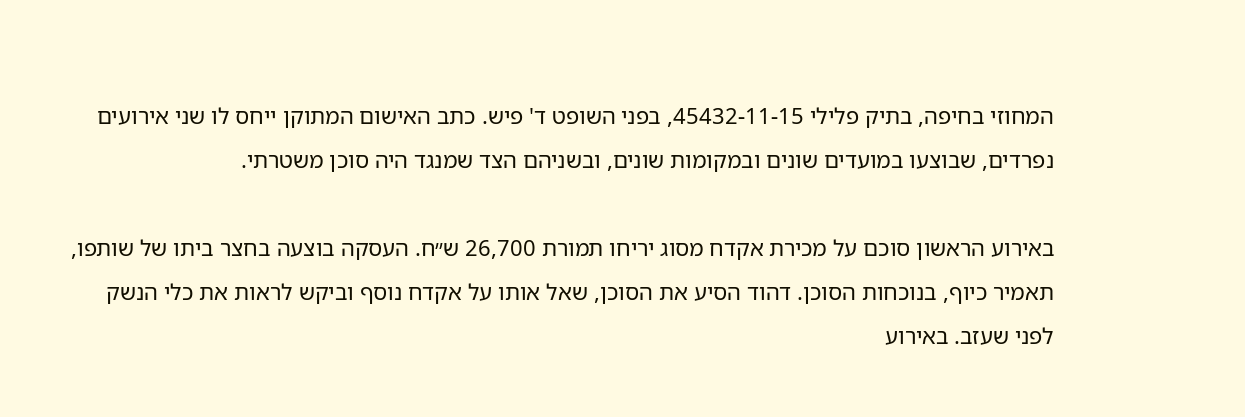המחוזי בחיפה, בתיק פלילי 45432-11-15, בפני השופט ד' פיש. כתב האישום המתוקן ייחס לו שני אירועים נפרדים, שבוצעו במועדים שונים ובמקומות שונים, ובשניהם הצד שמנגד היה סוכן משטרתי.

באירוע הראשון סוכם על מכירת אקדח מסוג יריחו תמורת 26,700 ש״ח. העסקה בוצעה בחצר ביתו של שותפו, תאמיר כיוף, בנוכחות הסוכן. דהוד הסיע את הסוכן, שאל אותו על אקדח נוסף וביקש לראות את כלי הנשק לפני שעזב. באירוע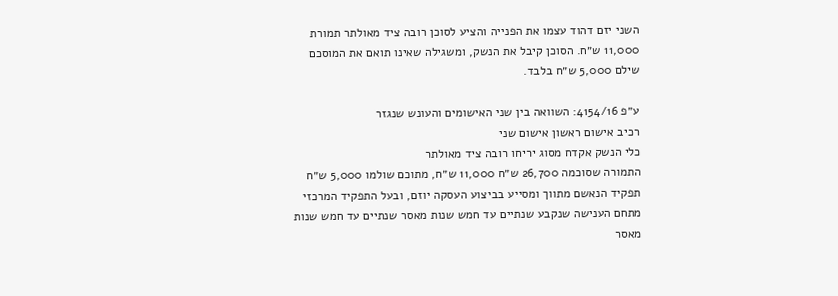השני יזם דהוד עצמו את הפנייה והציע לסוכן רובה ציד מאולתר תמורת 11,000 ש״ח. הסוכן קיבל את הנשק, ומשגילה שאינו תואם את המוסכם שילם 5,000 ש״ח בלבד.

ע״פ 4154/16: השוואה בין שני האישומים והעונש שנגזר
רכיב אישום ראשון אישום שני
כלי הנשק אקדח מסוג יריחו רובה ציד מאולתר
התמורה שסוכמה 26,700 ש״ח 11,000 ש״ח, מתוכם שולמו 5,000 ש״ח
תפקיד הנאשם מתווך ומסייע בביצוע העסקה יוזם, ובעל התפקיד המרכזי
מתחם הענישה שנקבע שנתיים עד חמש שנות מאסר שנתיים עד חמש שנות מאסר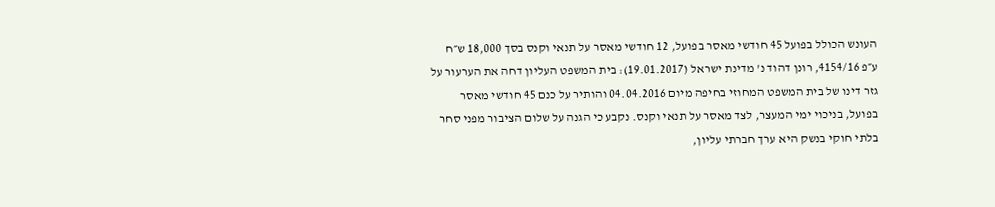העונש הכולל בפועל 45 חודשי מאסר בפועל, 12 חודשי מאסר על תנאי וקנס בסך 18,000 ש״ח
ע״פ 4154/16, רונן דהוד נ' מדינת ישראל (19.01.2017): בית המשפט העליון דחה את הערעור על גזר דינו של בית המשפט המחוזי בחיפה מיום 04.04.2016 והותיר על כנם 45 חודשי מאסר בפועל, בניכוי ימי המעצר, לצד מאסר על תנאי וקנס. נקבע כי הגנה על שלום הציבור מפני סחר בלתי חוקי בנשק היא ערך חברתי עליון,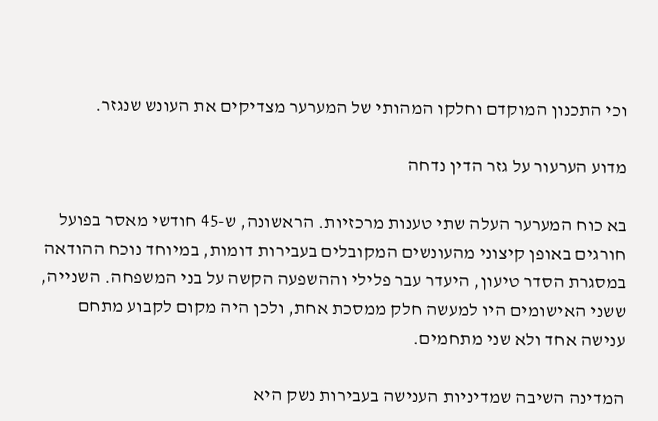וכי התכנון המוקדם וחלקו המהותי של המערער מצדיקים את העונש שנגזר.

מדוע הערעור על גזר הדין נדחה

בא כוח המערער העלה שתי טענות מרכזיות. הראשונה, ש-45 חודשי מאסר בפועל חורגים באופן קיצוני מהעונשים המקובלים בעבירות דומות, במיוחד נוכח ההודאה במסגרת הסדר טיעון, היעדר עבר פלילי וההשפעה הקשה על בני המשפחה. השנייה, ששני האישומים היו למעשה חלק ממסכת אחת, ולכן היה מקום לקבוע מתחם ענישה אחד ולא שני מתחמים.

המדינה השיבה שמדיניות הענישה בעבירות נשק היא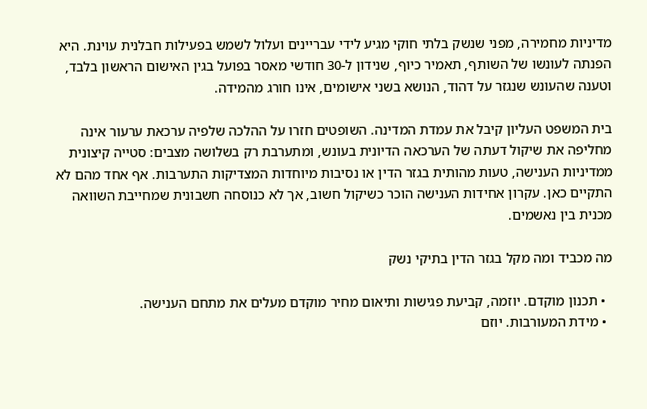מדיניות מחמירה, מפני שנשק בלתי חוקי מגיע לידי עבריינים ועלול לשמש בפעילות חבלנית עוינת. היא הפנתה לעונשו של השותף, תאמיר כיוף, שנידון ל-30 חודשי מאסר בפועל בגין האישום הראשון בלבד, וטענה שהעונש שנגזר על דהוד, הנושא בשני אישומים, אינו חורג מהמידה.

בית המשפט העליון קיבל את עמדת המדינה. השופטים חזרו על ההלכה שלפיה ערכאת ערעור אינה מחליפה את שיקול דעתה של הערכאה הדיונית בעונש, ומתערבת רק בשלושה מצבים: סטייה קיצונית ממדיניות הענישה, טעות מהותית בגזר הדין או נסיבות מיוחדות המצדיקות התערבות. אף אחד מהם לא התקיים כאן. עקרון אחידות הענישה הוכר כשיקול חשוב, אך לא כנוסחה חשבונית שמחייבת השוואה מכנית בין נאשמים.

מה מכביד ומה מקל בגזר הדין בתיקי נשק

  • תכנון מוקדם. יוזמה, קביעת פגישות ותיאום מחיר מוקדם מעלים את מתחם הענישה.
  • מידת המעורבות. יוזם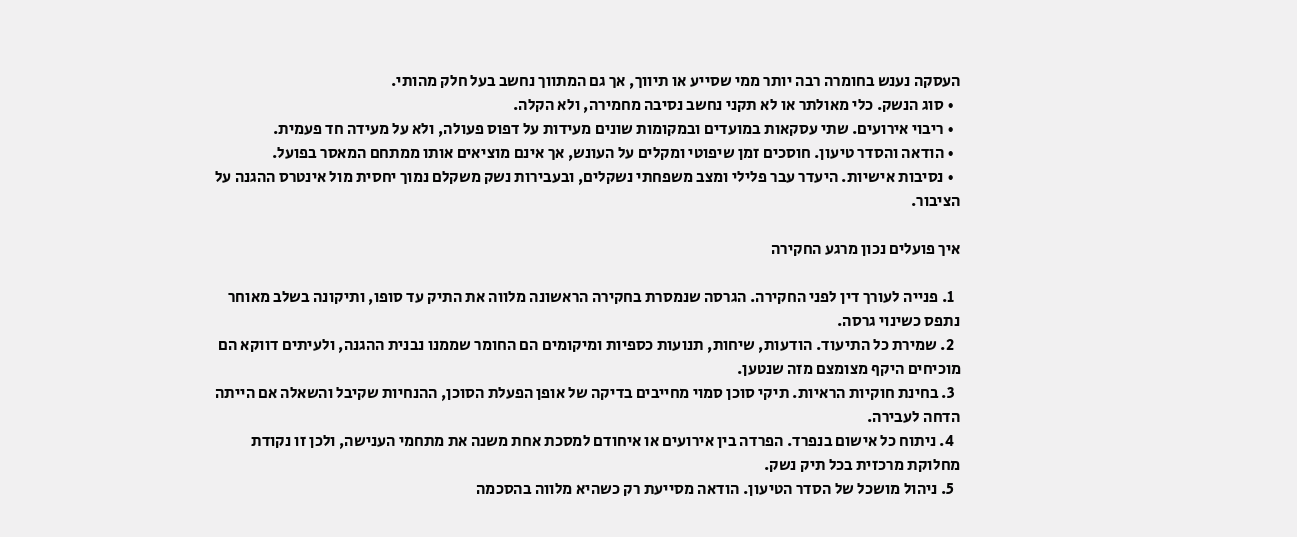העסקה נענש בחומרה רבה יותר ממי שסייע או תיווך, אך גם המתווך נחשב בעל חלק מהותי.
  • סוג הנשק. כלי מאולתר או לא תקני נחשב נסיבה מחמירה, ולא הקלה.
  • ריבוי אירועים. שתי עסקאות במועדים ובמקומות שונים מעידות על דפוס פעולה, ולא על מעידה חד פעמית.
  • הודאה והסדר טיעון. חוסכים זמן שיפוטי ומקלים על העונש, אך אינם מוציאים אותו ממתחם המאסר בפועל.
  • נסיבות אישיות. היעדר עבר פלילי ומצב משפחתי נשקלים, ובעבירות נשק משקלם נמוך יחסית מול אינטרס ההגנה על הציבור.

איך פועלים נכון מרגע החקירה

  1. פנייה לעורך דין לפני החקירה. הגרסה שנמסרת בחקירה הראשונה מלווה את התיק עד סופו, ותיקונה בשלב מאוחר נתפס כשינוי גרסה.
  2. שמירת כל התיעוד. הודעות, שיחות, תנועות כספיות ומיקומים הם החומר שממנו נבנית ההגנה, ולעיתים דווקא הם מוכיחים היקף מצומצם מזה שנטען.
  3. בחינת חוקיות הראיות. תיקי סוכן סמוי מחייבים בדיקה של אופן הפעלת הסוכן, ההנחיות שקיבל והשאלה אם הייתה הדחה לעבירה.
  4. ניתוח כל אישום בנפרד. הפרדה בין אירועים או איחודם למסכת אחת משנה את מתחמי הענישה, ולכן זו נקודת מחלוקת מרכזית בכל תיק נשק.
  5. ניהול מושכל של הסדר הטיעון. הודאה מסייעת רק כשהיא מלווה בהסכמה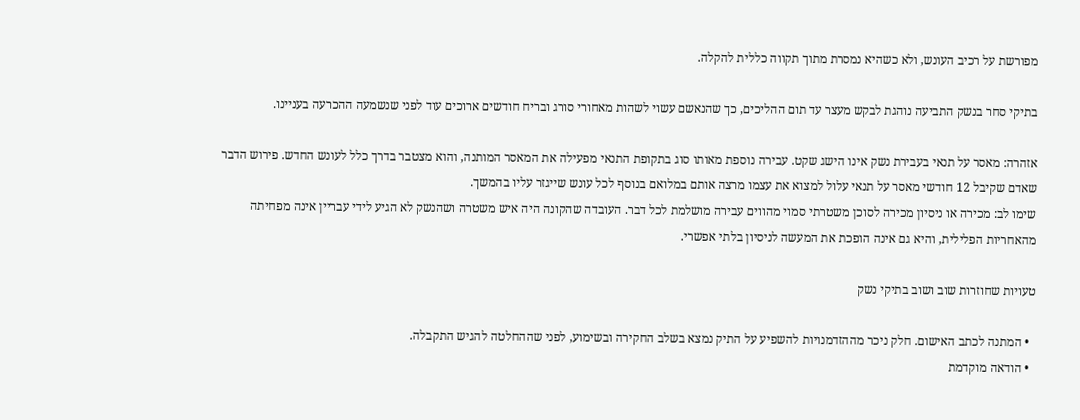מפורשת על רכיב העונש, ולא כשהיא נמסרת מתוך תקווה כללית להקלה.

בתיקי סחר בנשק התביעה נוהגת לבקש מעצר עד תום ההליכים, כך שהנאשם עשוי לשהות מאחורי סורג ובריח חודשים ארוכים עוד לפני שנשמעה ההכרעה בעניינו.

אזהרה: מאסר על תנאי בעבירת נשק אינו הישג שקט. עבירה נוספת מאותו סוג בתקופת התנאי מפעילה את המאסר המותנה, והוא מצטבר בדרך כלל לעונש החדש. פירוש הדבר שאדם שקיבל 12 חודשי מאסר על תנאי עלול למצוא את עצמו מרצה אותם במלואם בנוסף לכל עונש שייגזר עליו בהמשך.
שימו לב: מכירה או ניסיון מכירה לסוכן משטרתי סמוי מהווים עבירה מושלמת לכל דבר. העובדה שהקונה היה איש משטרה ושהנשק לא הגיע לידי עבריין אינה מפחיתה מהאחריות הפלילית, והיא גם אינה הופכת את המעשה לניסיון בלתי אפשרי.

טעויות שחוזרות שוב ושוב בתיקי נשק

  • המתנה לכתב האישום. חלק ניכר מההזדמנויות להשפיע על התיק נמצא בשלב החקירה ובשימוע, לפני שההחלטה להגיש התקבלה.
  • הודאה מוקדמת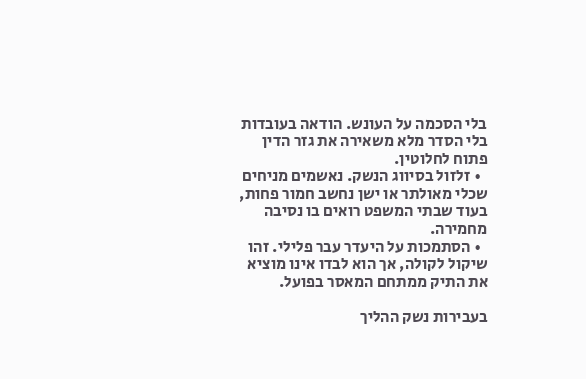בלי הסכמה על העונש. הודאה בעובדות בלי הסדר מלא משאירה את גזר הדין פתוח לחלוטין.
  • זלזול בסיווג הנשק. נאשמים מניחים שכלי מאולתר או ישן נחשב חמור פחות, בעוד שבתי המשפט רואים בו נסיבה מחמירה.
  • הסתמכות על היעדר עבר פלילי. זהו שיקול לקולה, אך הוא לבדו אינו מוציא את התיק ממתחם המאסר בפועל.

בעבירות נשק ההליך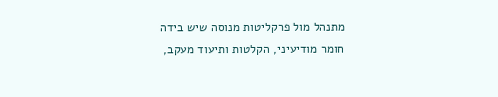מתנהל מול פרקליטות מנוסה שיש בידה חומר מודיעיני, הקלטות ותיעוד מעקב,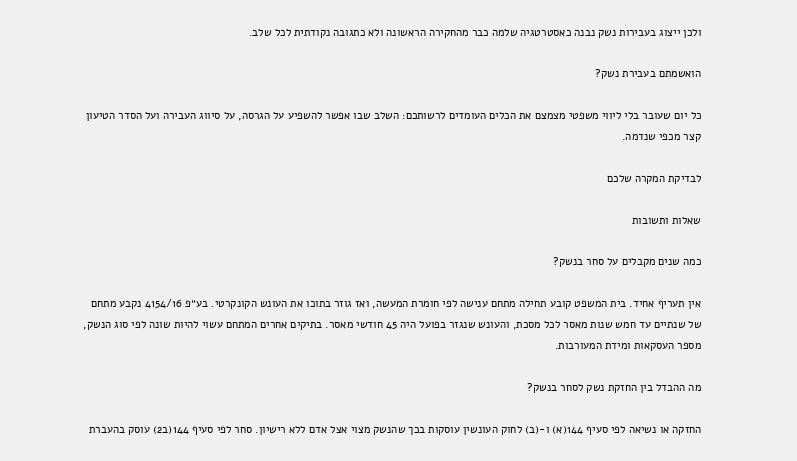ולכן ייצוג בעבירות נשק נבנה כאסטרטגיה שלמה כבר מהחקירה הראשונה ולא כתגובה נקודתית לכל שלב.

הואשמתם בעבירת נשק?

כל יום שעובר בלי ליווי משפטי מצמצם את הכלים העומדים לרשותכם: השלב שבו אפשר להשפיע על הגרסה, על סיווג העבירה ועל הסדר הטיעון קצר מכפי שנדמה.

לבדיקת המקרה שלכם

שאלות ותשובות

כמה שנים מקבלים על סחר בנשק?

אין תעריף אחיד. בית המשפט קובע תחילה מתחם ענישה לפי חומרת המעשה, ואז גוזר בתוכו את העונש הקונקרטי. בע״פ 4154/16 נקבע מתחם של שנתיים עד חמש שנות מאסר לכל מסכת, והעונש שנגזר בפועל היה 45 חודשי מאסר. בתיקים אחרים המתחם עשוי להיות שונה לפי סוג הנשק, מספר העסקאות ומידת המעורבות.

מה ההבדל בין החזקת נשק לסחר בנשק?

החזקה או נשיאה לפי סעיף 144(א) ו-(ב) לחוק העונשין עוסקות בכך שהנשק מצוי אצל אדם ללא רישיון. סחר לפי סעיף 144(ב2) עוסק בהעברת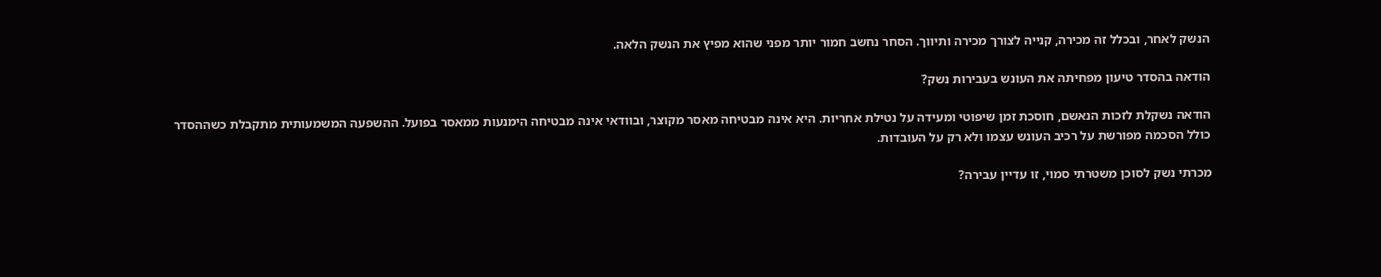הנשק לאחר, ובכלל זה מכירה, קנייה לצורך מכירה ותיווך. הסחר נחשב חמור יותר מפני שהוא מפיץ את הנשק הלאה.

הודאה בהסדר טיעון מפחיתה את העונש בעבירות נשק?

הודאה נשקלת לזכות הנאשם, חוסכת זמן שיפוטי ומעידה על נטילת אחריות. היא אינה מבטיחה מאסר מקוצר, ובוודאי אינה מבטיחה הימנעות ממאסר בפועל. ההשפעה המשמעותית מתקבלת כשההסדר כולל הסכמה מפורשת על רכיב העונש עצמו ולא רק על העובדות.

מכרתי נשק לסוכן משטרתי סמוי, זו עדיין עבירה?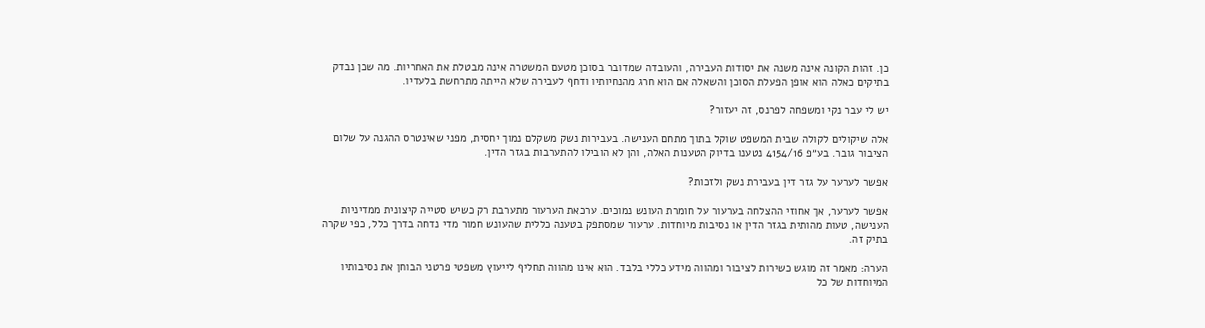כן. זהות הקונה אינה משנה את יסודות העבירה, והעובדה שמדובר בסוכן מטעם המשטרה אינה מבטלת את האחריות. מה שכן נבדק בתיקים כאלה הוא אופן הפעלת הסוכן והשאלה אם הוא חרג מהנחיותיו ודחף לעבירה שלא הייתה מתרחשת בלעדיו.

יש לי עבר נקי ומשפחה לפרנס, זה יעזור?

אלה שיקולים לקולה שבית המשפט שוקל בתוך מתחם הענישה. בעבירות נשק משקלם נמוך יחסית, מפני שאינטרס ההגנה על שלום הציבור גובר. בע״פ 4154/16 נטענו בדיוק הטענות האלה, והן לא הובילו להתערבות בגזר הדין.

אפשר לערער על גזר דין בעבירת נשק ולזכות?

אפשר לערער, אך אחוזי ההצלחה בערעור על חומרת העונש נמוכים. ערכאת הערעור מתערבת רק כשיש סטייה קיצונית ממדיניות הענישה, טעות מהותית בגזר הדין או נסיבות מיוחדות. ערעור שמסתפק בטענה כללית שהעונש חמור מדי נדחה בדרך כלל, כפי שקרה בתיק זה.

הערה: מאמר זה מוגש כשירות לציבור ומהווה מידע כללי בלבד. הוא אינו מהווה תחליף לייעוץ משפטי פרטני הבוחן את נסיבותיו המיוחדות של כל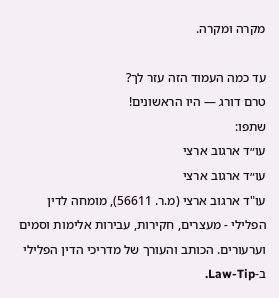מקרה ומקרה.

עד כמה העמוד הזה עזר לך?
טרם דורג — היו הראשונים!
שתפו:
עו״ד ארגוב ארצי
עו״ד ארגוב ארצי
עו"ד ארגוב ארצי (מ.ר. 56611), מומחה לדין הפלילי - מעצרים, חקירות, עבירות אלימות וסמים וערעורים. הכותב והעורך של מדריכי הדין הפלילי ב-Law-Tip.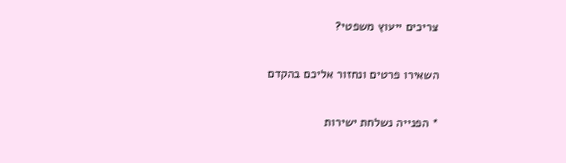צריכים ייעוץ משפטי?

השאירו פרטים ונחזור אליכם בהקדם

* הפנייה נשלחת ישירות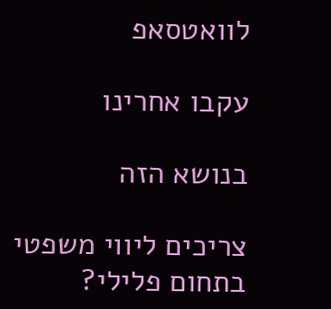לוואטסאפ

עקבו אחרינו

בנושא הזה

צריכים ליווי משפטי בתחום פלילי?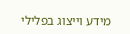מידע וייצוג בפלילי